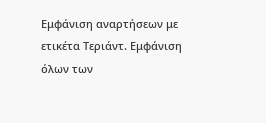Εμφάνιση αναρτήσεων με ετικέτα Τεριάντ. Εμφάνιση όλων των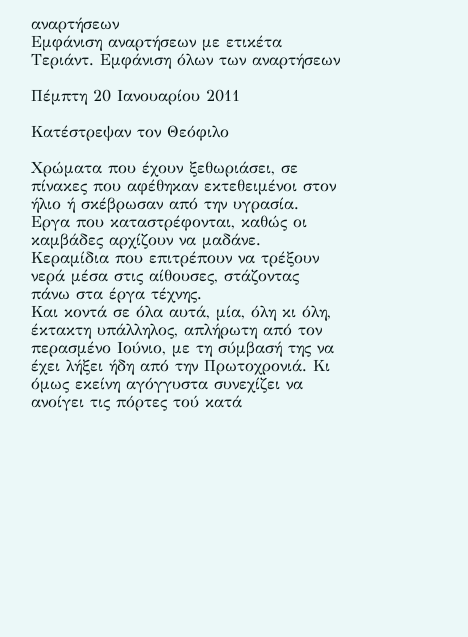αναρτήσεων
Εμφάνιση αναρτήσεων με ετικέτα Τεριάντ. Εμφάνιση όλων των αναρτήσεων

Πέμπτη 20 Ιανουαρίου 2011

Κατέστρεψαν τον Θεόφιλο

Χρώματα που έχουν ξεθωριάσει, σε πίνακες που αφέθηκαν εκτεθειμένοι στον ήλιο ή σκέβρωσαν από την υγρασία. Εργα που καταστρέφονται, καθώς οι καμβάδες αρχίζουν να μαδάνε. Κεραμίδια που επιτρέπουν να τρέξουν νερά μέσα στις αίθουσες, στάζοντας πάνω στα έργα τέχνης.
Και κοντά σε όλα αυτά, μία, όλη κι όλη, έκτακτη υπάλληλος, απλήρωτη από τον περασμένο Ιούνιο, με τη σύμβασή της να έχει λήξει ήδη από την Πρωτοχρονιά. Κι όμως εκείνη αγόγγυστα συνεχίζει να ανοίγει τις πόρτες τού κατά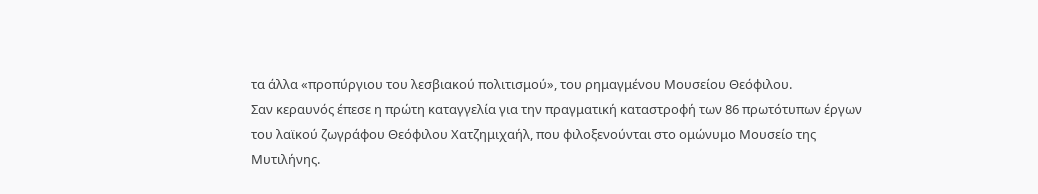τα άλλα «προπύργιου του λεσβιακού πολιτισμού», του ρημαγμένου Μουσείου Θεόφιλου.
Σαν κεραυνός έπεσε η πρώτη καταγγελία για την πραγματική καταστροφή των 86 πρωτότυπων έργων του λαϊκού ζωγράφου Θεόφιλου Χατζημιχαήλ, που φιλοξενούνται στο ομώνυμο Μουσείο της Μυτιλήνης.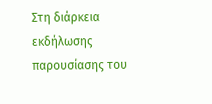Στη διάρκεια εκδήλωσης παρουσίασης του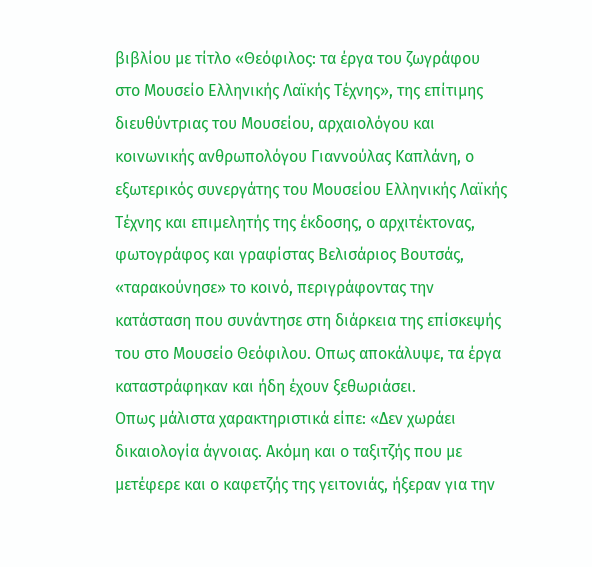βιβλίου με τίτλο «Θεόφιλος: τα έργα του ζωγράφου στο Μουσείο Ελληνικής Λαϊκής Τέχνης», της επίτιμης διευθύντριας του Μουσείου, αρχαιολόγου και κοινωνικής ανθρωπολόγου Γιαννούλας Καπλάνη, ο εξωτερικός συνεργάτης του Μουσείου Ελληνικής Λαϊκής Τέχνης και επιμελητής της έκδοσης, ο αρχιτέκτονας, φωτογράφος και γραφίστας Βελισάριος Βουτσάς, «ταρακούνησε» το κοινό, περιγράφοντας την κατάσταση που συνάντησε στη διάρκεια της επίσκεψής του στο Μουσείο Θεόφιλου. Οπως αποκάλυψε, τα έργα καταστράφηκαν και ήδη έχουν ξεθωριάσει.
Οπως μάλιστα χαρακτηριστικά είπε: «Δεν χωράει δικαιολογία άγνοιας. Ακόμη και ο ταξιτζής που με μετέφερε και ο καφετζής της γειτονιάς, ήξεραν για την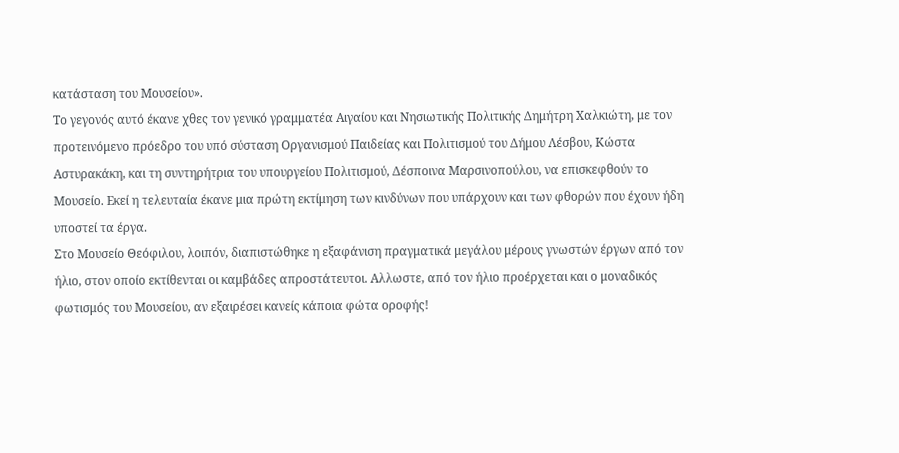κατάσταση του Μουσείου».
Το γεγονός αυτό έκανε χθες τον γενικό γραμματέα Αιγαίου και Νησιωτικής Πολιτικής Δημήτρη Χαλκιώτη, με τον προτεινόμενο πρόεδρο του υπό σύσταση Οργανισμού Παιδείας και Πολιτισμού του Δήμου Λέσβου, Κώστα Αστυρακάκη, και τη συντηρήτρια του υπουργείου Πολιτισμού, Δέσποινα Μαρσινοπούλου, να επισκεφθούν το Μουσείο. Εκεί η τελευταία έκανε μια πρώτη εκτίμηση των κινδύνων που υπάρχουν και των φθορών που έχουν ήδη υποστεί τα έργα.
Στο Μουσείο Θεόφιλου, λοιπόν, διαπιστώθηκε η εξαφάνιση πραγματικά μεγάλου μέρους γνωστών έργων από τον ήλιο, στον οποίο εκτίθενται οι καμβάδες απροστάτευτοι. Αλλωστε, από τον ήλιο προέρχεται και ο μοναδικός φωτισμός του Μουσείου, αν εξαιρέσει κανείς κάποια φώτα οροφής!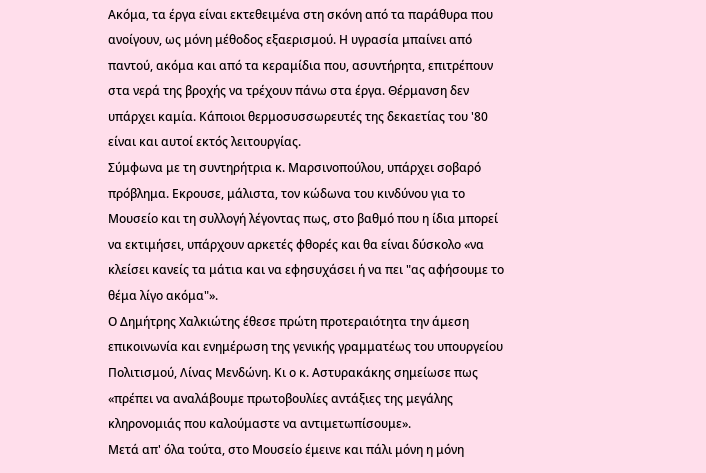Ακόμα, τα έργα είναι εκτεθειμένα στη σκόνη από τα παράθυρα που ανοίγουν, ως μόνη μέθοδος εξαερισμού. Η υγρασία μπαίνει από παντού, ακόμα και από τα κεραμίδια που, ασυντήρητα, επιτρέπουν στα νερά της βροχής να τρέχουν πάνω στα έργα. Θέρμανση δεν υπάρχει καμία. Κάποιοι θερμοσυσσωρευτές της δεκαετίας του '80 είναι και αυτοί εκτός λειτουργίας.
Σύμφωνα με τη συντηρήτρια κ. Μαρσινοπούλου, υπάρχει σοβαρό πρόβλημα. Εκρουσε, μάλιστα, τον κώδωνα του κινδύνου για το Μουσείο και τη συλλογή λέγοντας πως, στο βαθμό που η ίδια μπορεί να εκτιμήσει, υπάρχουν αρκετές φθορές και θα είναι δύσκολο «να κλείσει κανείς τα μάτια και να εφησυχάσει ή να πει "ας αφήσουμε το θέμα λίγο ακόμα"».
Ο Δημήτρης Χαλκιώτης έθεσε πρώτη προτεραιότητα την άμεση επικοινωνία και ενημέρωση της γενικής γραμματέως του υπουργείου Πολιτισμού, Λίνας Μενδώνη. Κι ο κ. Αστυρακάκης σημείωσε πως «πρέπει να αναλάβουμε πρωτοβουλίες αντάξιες της μεγάλης κληρονομιάς που καλούμαστε να αντιμετωπίσουμε».
Μετά απ' όλα τούτα, στο Μουσείο έμεινε και πάλι μόνη η μόνη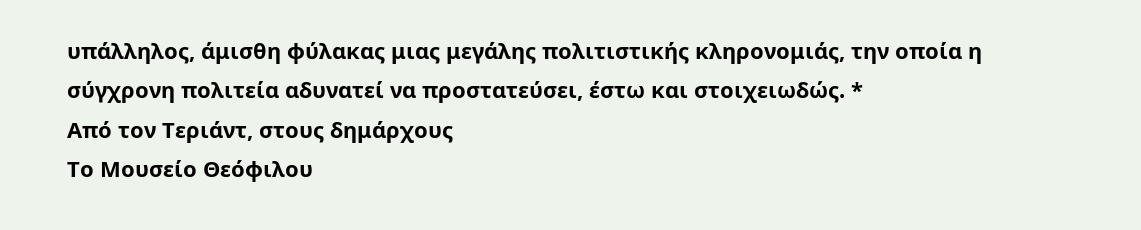υπάλληλος, άμισθη φύλακας μιας μεγάλης πολιτιστικής κληρονομιάς, την οποία η σύγχρονη πολιτεία αδυνατεί να προστατεύσει, έστω και στοιχειωδώς. *
Από τον Τεριάντ, στους δημάρχους
Το Μουσείο Θεόφιλου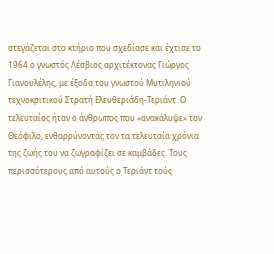στεγάζεται στο κτήριο που σχεδίασε και έχτισε το 1964 ο γνωστός Λέσβιος αρχιτέκτονας Γιώργος Γιανουλέλης, με έξοδα του γνωστού Μυτιληνιού τεχνοκριτικού Στρατή Ελευθεριάδη-Τεριάντ. Ο τελευταίος ήταν ο άνθρωπος που «ανακάλυψε» τον Θεόφιλο, ενθαρρύνοντάς τον τα τελευταία χρόνια της ζωής του να ζωγραφίζει σε καμβάδες. Τους περισσότερους από αυτούς ο Τεριάντ τούς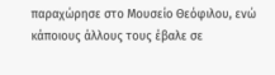παραχώρησε στο Μουσείο Θεόφιλου, ενώ κάποιους άλλους τους έβαλε σε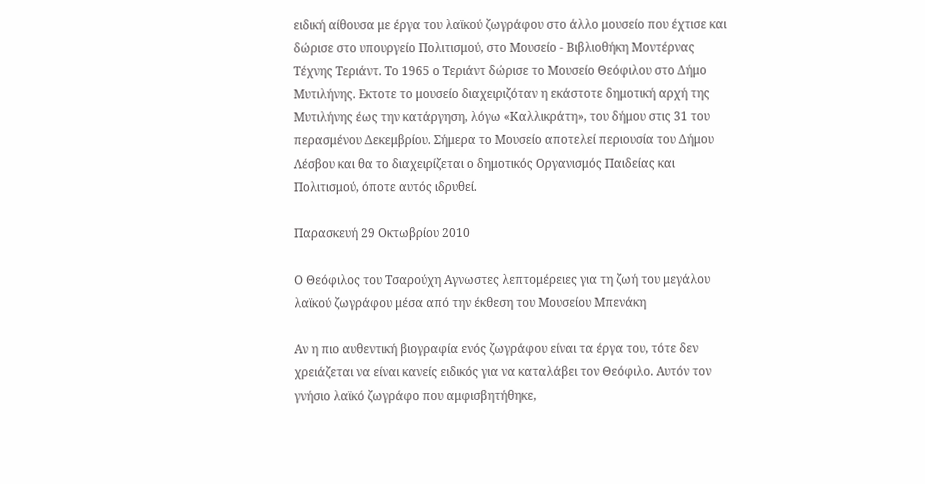ειδική αίθουσα με έργα του λαϊκού ζωγράφου στο άλλο μουσείο που έχτισε και δώρισε στο υπουργείο Πολιτισμού, στο Μουσείο - Βιβλιοθήκη Μοντέρνας Τέχνης Τεριάντ. Το 1965 ο Τεριάντ δώρισε το Μουσείο Θεόφιλου στο Δήμο Μυτιλήνης. Εκτοτε το μουσείο διαχειριζόταν η εκάστοτε δημοτική αρχή της Μυτιλήνης έως την κατάργηση, λόγω «Καλλικράτη», του δήμου στις 31 του περασμένου Δεκεμβρίου. Σήμερα το Μουσείο αποτελεί περιουσία του Δήμου Λέσβου και θα το διαχειρίζεται ο δημοτικός Οργανισμός Παιδείας και Πολιτισμού, όποτε αυτός ιδρυθεί.

Παρασκευή 29 Οκτωβρίου 2010

Ο Θεόφιλος του Τσαρούχη Αγνωστες λεπτομέρειες για τη ζωή του μεγάλου λαϊκού ζωγράφου μέσα από την έκθεση του Μουσείου Μπενάκη

Αν η πιο αυθεντική βιογραφία ενός ζωγράφου είναι τα έργα του, τότε δεν χρειάζεται να είναι κανείς ειδικός για να καταλάβει τον Θεόφιλο. Αυτόν τον γνήσιο λαϊκό ζωγράφο που αμφισβητήθηκε,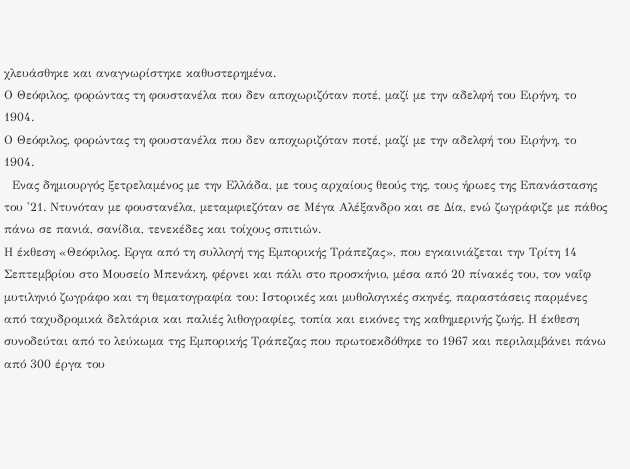χλευάσθηκε και αναγνωρίστηκε καθυστερημένα.
Ο Θεόφιλος, φορώντας τη φουστανέλα που δεν αποχωριζόταν ποτέ, μαζί με την αδελφή του Ειρήνη, το 1904.
Ο Θεόφιλος, φορώντας τη φουστανέλα που δεν αποχωριζόταν ποτέ, μαζί με την αδελφή του Ειρήνη, το 1904.
  Ενας δημιουργός ξετρελαμένος με την Ελλάδα, με τους αρχαίους θεούς της, τους ήρωες της Επανάστασης του '21. Ντυνόταν με φουστανέλα, μεταμφιεζόταν σε Μέγα Αλέξανδρο και σε Δία, ενώ ζωγράφιζε με πάθος πάνω σε πανιά, σανίδια, τενεκέδες και τοίχους σπιτιών.
Η έκθεση «Θεόφιλος. Εργα από τη συλλογή της Εμπορικής Τράπεζας», που εγκαινιάζεται την Τρίτη 14 Σεπτεμβρίου στο Μουσείο Μπενάκη, φέρνει και πάλι στο προσκήνιο, μέσα από 20 πίνακές του, τον ναΐφ μυτιληνιό ζωγράφο και τη θεματογραφία του: Ιστορικές και μυθολογικές σκηνές, παραστάσεις παρμένες από ταχυδρομικά δελτάρια και παλιές λιθογραφίες, τοπία και εικόνες της καθημερινής ζωής. Η έκθεση συνοδεύται από το λεύκωμα της Εμπορικής Τράπεζας που πρωτοεκδόθηκε το 1967 και περιλαμβάνει πάνω από 300 έργα του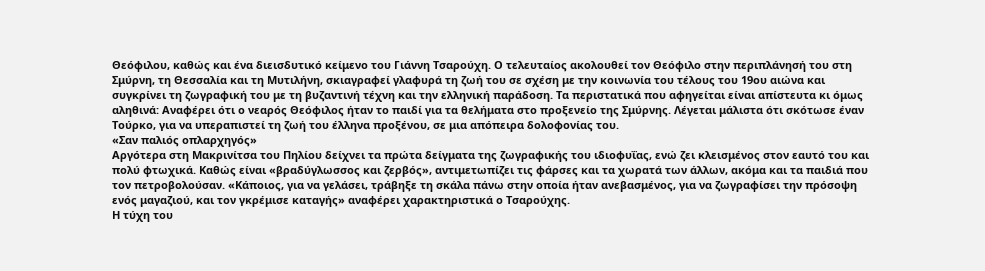Θεόφιλου, καθώς και ένα διεισδυτικό κείμενο του Γιάννη Τσαρούχη. Ο τελευταίος ακολουθεί τον Θεόφιλο στην περιπλάνησή του στη Σμύρνη, τη Θεσσαλία και τη Μυτιλήνη, σκιαγραφεί γλαφυρά τη ζωή του σε σχέση με την κοινωνία του τέλους του 19ου αιώνα και συγκρίνει τη ζωγραφική του με τη βυζαντινή τέχνη και την ελληνική παράδοση. Τα περιστατικά που αφηγείται είναι απίστευτα κι όμως αληθινά: Αναφέρει ότι ο νεαρός Θεόφιλος ήταν το παιδί για τα θελήματα στο προξενείο της Σμύρνης. Λέγεται μάλιστα ότι σκότωσε έναν Τούρκο, για να υπεραπιστεί τη ζωή του έλληνα προξένου, σε μια απόπειρα δολοφονίας του.
«Σαν παλιός οπλαρχηγός»
Αργότερα στη Μακρινίτσα του Πηλίου δείχνει τα πρώτα δείγματα της ζωγραφικής του ιδιοφυΐας, ενώ ζει κλεισμένος στον εαυτό του και πολύ φτωχικά. Καθώς είναι «βραδύγλωσσος και ζερβός», αντιμετωπίζει τις φάρσες και τα χωρατά των άλλων, ακόμα και τα παιδιά που τον πετροβολούσαν. «Κάποιος, για να γελάσει, τράβηξε τη σκάλα πάνω στην οποία ήταν ανεβασμένος, για να ζωγραφίσει την πρόσοψη ενός μαγαζιού, και τον γκρέμισε καταγής» αναφέρει χαρακτηριστικά ο Τσαρούχης.
Η τύχη του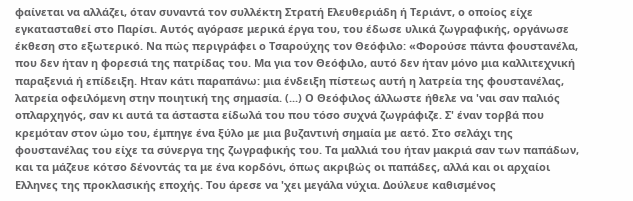φαίνεται να αλλάζει, όταν συναντά τον συλλέκτη Στρατή Ελευθεριάδη ή Τεριάντ, ο οποίος είχε εγκατασταθεί στο Παρίσι. Αυτός αγόρασε μερικά έργα του, του έδωσε υλικά ζωγραφικής, οργάνωσε έκθεση στο εξωτερικό. Να πώς περιγράφει ο Τσαρούχης τον Θεόφιλο: «Φορούσε πάντα φουστανέλα, που δεν ήταν η φορεσιά της πατρίδας του. Μα για τον Θεόφιλο, αυτό δεν ήταν μόνο μια καλλιτεχνική παραξενιά ή επίδειξη. Ηταν κάτι παραπάνω: μια ένδειξη πίστεως αυτή η λατρεία της φουστανέλας, λατρεία οφειλόμενη στην ποιητική της σημασία. (...) Ο Θεόφιλος άλλωστε ήθελε να 'ναι σαν παλιός οπλαρχηγός, σαν κι αυτά τα άσταστα είδωλά του που τόσο συχνά ζωγράφιζε. Σ' έναν τορβά που κρεμόταν στον ώμο του, έμπηγε ένα ξύλο με μια βυζαντινή σημαία με αετό. Στο σελάχι της φουστανέλας του είχε τα σύνεργα της ζωγραφικής του. Τα μαλλιά του ήταν μακριά σαν των παπάδων, και τα μάζευε κότσο δένοντάς τα με ένα κορδόνι, όπως ακριβώς οι παπάδες, αλλά και οι αρχαίοι Ελληνες της προκλασικής εποχής. Του άρεσε να 'χει μεγάλα νύχια. Δούλευε καθισμένος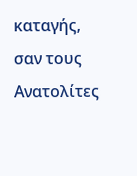καταγής, σαν τους Ανατολίτες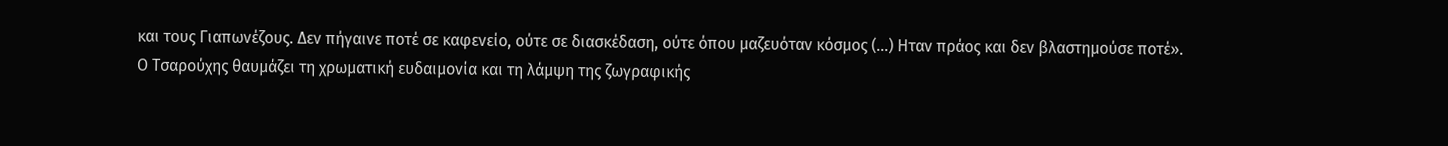και τους Γιαπωνέζους. Δεν πήγαινε ποτέ σε καφενείο, ούτε σε διασκέδαση, ούτε όπου μαζευόταν κόσμος (...) Ηταν πράος και δεν βλαστημούσε ποτέ».
Ο Τσαρούχης θαυμάζει τη χρωματική ευδαιμονία και τη λάμψη της ζωγραφικής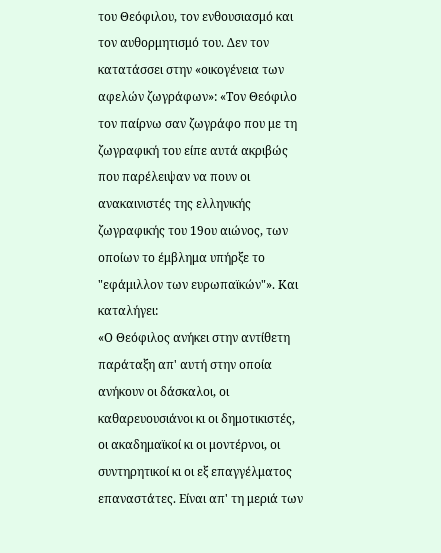του Θεόφιλου, τον ενθουσιασμό και τον αυθορμητισμό του. Δεν τον κατατάσσει στην «οικογένεια των αφελών ζωγράφων»: «Τον Θεόφιλο τον παίρνω σαν ζωγράφο που με τη ζωγραφική του είπε αυτά ακριβώς που παρέλειψαν να πουν οι ανακαινιστές της ελληνικής ζωγραφικής του 19ου αιώνος, των οποίων το έμβλημα υπήρξε το "εφάμιλλον των ευρωπαϊκών"». Και καταλήγει:
«Ο Θεόφιλος ανήκει στην αντίθετη παράταξη απ' αυτή στην οποία ανήκουν οι δάσκαλοι, οι καθαρευουσιάνοι κι οι δημοτικιστές, οι ακαδημαϊκοί κι οι μοντέρνοι, οι συντηρητικοί κι οι εξ επαγγέλματος επαναστάτες. Είναι απ' τη μεριά των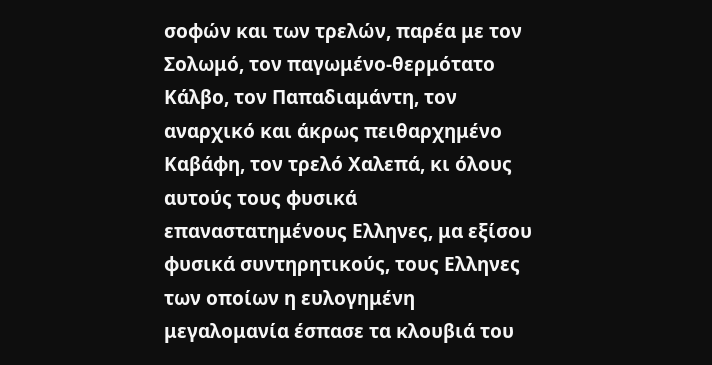σοφών και των τρελών, παρέα με τον Σολωμό, τον παγωμένο-θερμότατο Κάλβο, τον Παπαδιαμάντη, τον αναρχικό και άκρως πειθαρχημένο Καβάφη, τον τρελό Χαλεπά, κι όλους αυτούς τους φυσικά επαναστατημένους Ελληνες, μα εξίσου φυσικά συντηρητικούς, τους Ελληνες των οποίων η ευλογημένη μεγαλομανία έσπασε τα κλουβιά του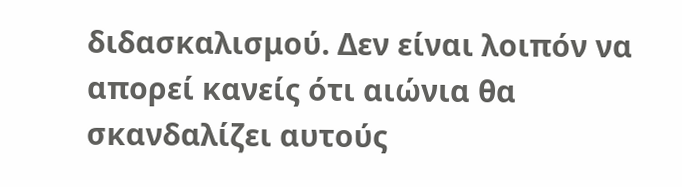διδασκαλισμού. Δεν είναι λοιπόν να απορεί κανείς ότι αιώνια θα σκανδαλίζει αυτούς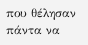που θέλησαν πάντα να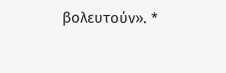βολευτούν». *